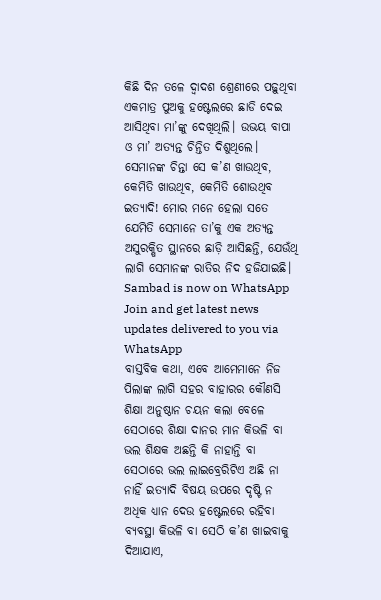କିଛି ଦିନ ତଳେ ଦ୍ୱାଦଶ ଶ୍ରେଣୀରେ ପଢ଼ୁଥିବା ଏକମାତ୍ର ପୁଅକୁ ହଷ୍ଟେଲରେ ଛାଡି ଦେଇ ଆସିଥିବା ମା’ଙ୍କୁ ଦେଖିଥିଲି। ଉଭୟ ବାପା ଓ ମା’ ଅତ୍ୟନ୍ତ ଚିନ୍ତିତ ଦିଶୁଥିଲେ।
ସେମାନଙ୍କ ଚିନ୍ତା ସେ କ’ଣ ଖାଉଥିବ, କେମିତି ଖାଉଥିବ, କେମିତି ଶୋଉଥିବ ଇତ୍ୟାଦି! ମୋର ମନେ ହେଲା ସତେ ଯେମିତି ସେମାନେ ତା’କୁ ଏକ ଅତ୍ୟନ୍ତ ଅସୁରକ୍ଷିତ ସ୍ଥାନରେ ଛାଡ଼ି ଆସିଛନ୍ତି, ଯେଉଁଥି ଲାଗି ସେମାନଙ୍କ ରାତିର ନିଦ ହଜିଯାଇଛି।
Sambad is now on WhatsApp
Join and get latest news updates delivered to you via WhatsApp
ବାସ୍ତବିକ କଥା, ଏବେ ଆମେମାନେ ନିଜ ପିଲାଙ୍କ ଲାଗି ସହର ବାହାରର କୌଣସି ଶିକ୍ଷା ଅନୁଷ୍ଠାନ ଚୟନ କଲା ବେଳେ ସେଠାରେ ଶିକ୍ଷା ଦାନର ମାନ କିଭଳି ବା ଭଲ ଶିକ୍ଷକ ଅଛନ୍ତି କି ନାହାନ୍ତି ବା ସେଠାରେ ଭଲ ଲାଇବ୍ରେରିଟିଏ ଅଛି ନା ନାହିଁ ଇତ୍ୟାଦି ବିଷୟ ଉପରେ ଦୃଷ୍ଟି ନ ଅଧିକ ଧ୍ୟାନ ଦେଉ ହଷ୍ଟେଲରେ ରହିବା ବ୍ୟବସ୍ଥା କିଭଳି ବା ସେଠି କ’ଣ ଖାଇବାକୁ ଦିଆଯାଏ,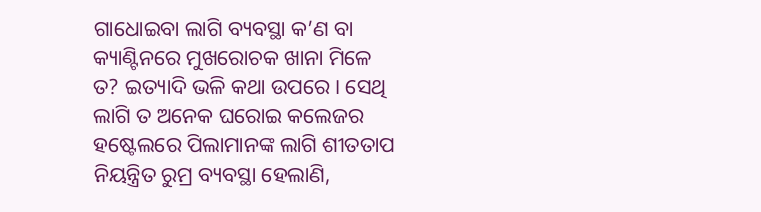ଗାଧୋଇବା ଲାଗି ବ୍ୟବସ୍ଥା କ’ଣ ବା କ୍ୟାଣ୍ଟିନରେ ମୁଖରୋଚକ ଖାନା ମିଳେ ତ? ଇତ୍ୟାଦି ଭଳି କଥା ଉପରେ। ସେଥି ଲାଗି ତ ଅନେକ ଘରୋଇ କଲେଜର ହଷ୍ଟେଲରେ ପିଲାମାନଙ୍କ ଲାଗି ଶୀତତାପ ନିୟନ୍ତ୍ରିତ ରୁମ୍ର ବ୍ୟବସ୍ଥା ହେଲାଣି,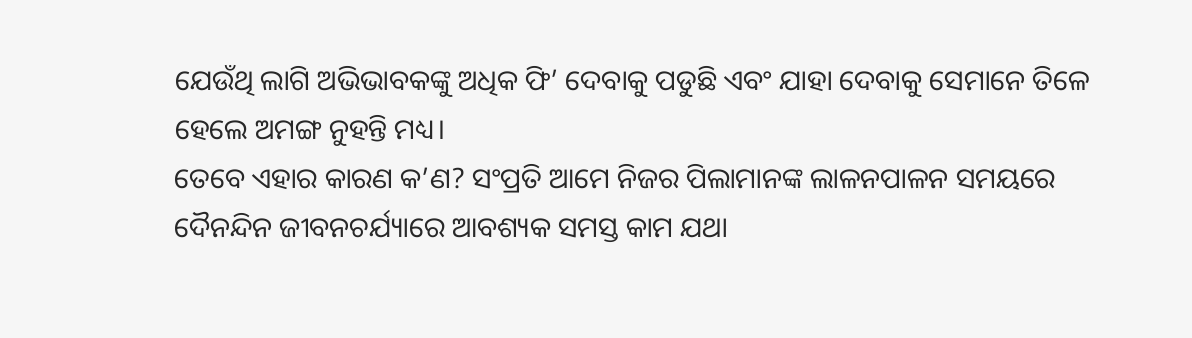ଯେଉଁଥି ଲାଗି ଅଭିଭାବକଙ୍କୁ ଅଧିକ ଫି’ ଦେବାକୁ ପଡୁଛି ଏବଂ ଯାହା ଦେବାକୁ ସେମାନେ ତିଳେ ହେଲେ ଅମଙ୍ଗ ନୁହନ୍ତି ମଧ୍ୟ।
ତେବେ ଏହାର କାରଣ କ’ଣ? ସଂପ୍ରତି ଆମେ ନିଜର ପିଲାମାନଙ୍କ ଲାଳନପାଳନ ସମୟରେ ଦୈନନ୍ଦିନ ଜୀବନଚର୍ଯ୍ୟାରେ ଆବଶ୍ୟକ ସମସ୍ତ କାମ ଯଥା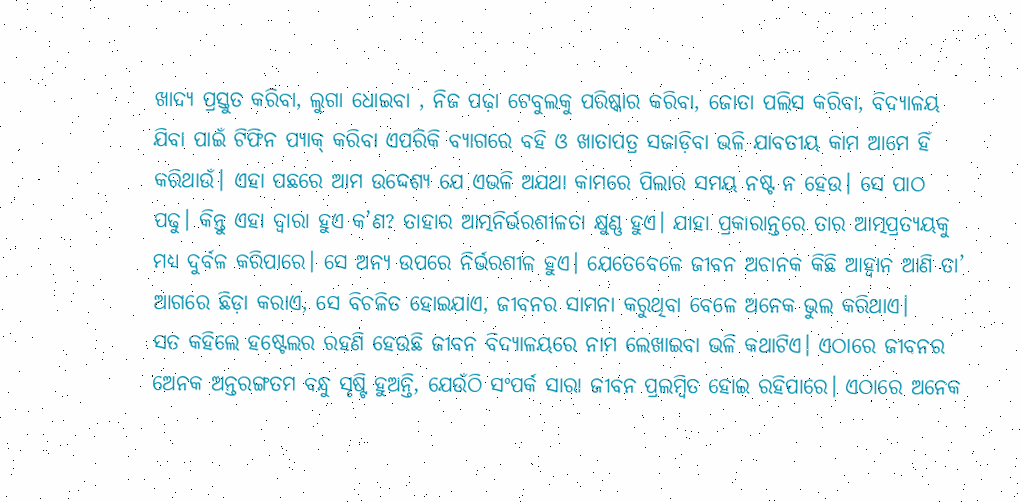ଖାଦ୍ୟ ପ୍ରସ୍ତୁତ କରିବା, ଲୁଗା ଧୋଇବା , ନିଜ ପଢ଼ା ଟେବୁଲକୁ ପରିଷ୍କାର କରିବା, ଜୋତା ପଲିସ କରିବା, ବିଦ୍ୟାଳୟ ଯିବା ପାଇଁ ଟିଫିନ ପ୍ୟାକ୍ କରିବା ଏପରିକି ବ୍ୟାଗରେ ବହି ଓ ଖାତାପତ୍ର ସଜାଡ଼ିବା ଭଳି ଯାବତୀୟ କାମ ଆମେ ହିଁ କରିଥାଉଁ। ଏହା ପଛରେ ଆମ ଉଦ୍ଦେଶ୍ୟ ଯେ ଏଭଳି ଅଯଥା କାମରେ ପିଲାର ସମୟ ନଷ୍ଟ ନ ହେଉ। ସେ ପାଠ ପଢୁ। କିନ୍ତୁ ଏହା ଦ୍ୱାରା ହୁଏ କ’ଣ? ତାହାର ଆତ୍ମନିର୍ଭରଶୀଳତା କ୍ଷୁଣ୍ଣ ହୁଏ। ଯାହା ପ୍ରକାରାନ୍ତରେ ତାର ଆତ୍ମପ୍ରତ୍ୟୟକୁ ମଧ୍ୟ ଦୁର୍ବଳ କରିପାରେ। ସେ ଅନ୍ୟ ଉପରେ ନିର୍ଭରଶୀଳ ହୁଏ। ଯେତେବେଳେ ଜୀବନ ଅଚାନକ କିଛି ଆହ୍ବାନ ଆଣି ତା’ ଆଗରେ ଛିଡ଼ା କରାଏ, ସେ ବିଚଳିତ ହୋଇଯାଏ, ଜୀବନର ସାମନା କରୁଥିବା ବେଳେ ଅନେକ ଭୁଲ କରିଥାଏ।
ସତ କହିଲେ ହଷ୍ଟେଲର ରହଣି ହେଉଛି ଜୀବନ ବିଦ୍ୟାଳୟରେ ନାମ ଲେଖାଇବା ଭଳି କଥାଟିଏ। ଏଠାରେ ଜୀବନର ଅେନକ ଅନ୍ତରଙ୍ଗତମ ବନ୍ଧୁ ସୃଷ୍ଟି ହୁଅନ୍ତି, ଯେଉଁଠି ସଂପର୍କ ସାରା ଜୀବନ ପ୍ରଲମ୍ବିତ ହୋଇ ରହିପାରେ। ଏଠାରେ ଅନେକ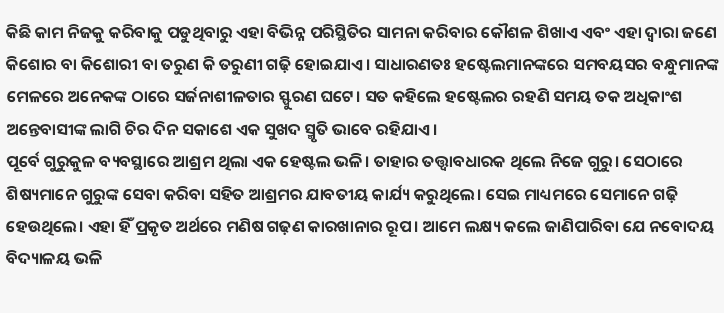କିଛି କାମ ନିଜକୁ କରିବାକୁ ପଡୁଥିବାରୁ ଏହା ବିଭିନ୍ନ ପରିସ୍ଥିତିର ସାମନା କରିବାର କୌଶଳ ଶିଖାଏ ଏବଂ ଏହା ଦ୍ବାରା ଜଣେ କିଶୋର ବା କିଶୋରୀ ବା ତରୁଣ କି ତରୁଣୀ ଗଢ଼ି ହୋଇଯାଏ। ସାଧାରଣତଃ ହଷ୍ଟେଲମାନଙ୍କରେ ସମବୟସର ବନ୍ଧୁମାନଙ୍କ ମେଳରେ ଅନେକଙ୍କ ଠାରେ ସର୍ଜନାଶୀଳତାର ସ୍ଫୁରଣ ଘଟେ। ସତ କହିଲେ ହଷ୍ଟେଲର ରହଣି ସମୟ ତକ ଅଧିକାଂଶ ଅନ୍ତେବାସୀଙ୍କ ଲାଗି ଚିର ଦିନ ସକାଶେ ଏକ ସୁଖଦ ସ୍ମୃତି ଭାବେ ରହିଯାଏ।
ପୂର୍ବେ ଗୁରୁକୁଳ ବ୍ୟବସ୍ଥାରେ ଆଶ୍ରମ ଥିଲା ଏକ ହେଷ୍ଟଲ ଭଳି। ତାହାର ତତ୍ତ୍ବାବଧାରକ ଥିଲେ ନିଜେ ଗୁରୁ। ସେଠାରେ ଶିଷ୍ୟମାନେ ଗୁରୁଙ୍କ ସେବା କରିବା ସହିତ ଆଶ୍ରମର ଯାବତୀୟ କାର୍ଯ୍ୟ କରୁଥିଲେ। ସେଇ ମାଧ୍ୟମରେ ସେମାନେ ଗଢ଼ି ହେଉଥିଲେ। ଏହା ହିଁ ପ୍ରକୃତ ଅର୍ଥରେ ମଣିଷ ଗଢ଼ଣ କାରଖାନାର ରୂପ। ଆମେ ଲକ୍ଷ୍ୟ କଲେ ଜାଣିପାରିବା ଯେ ନବୋଦୟ ବିଦ୍ୟାଳୟ ଭଳି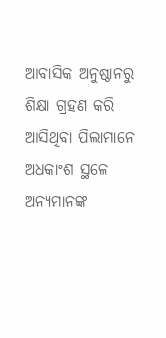ଆବାସିକ ଅନୁଷ୍ଠାନରୁ ଶିକ୍ଷା ଗ୍ରହଣ କରି ଆସିଥିବା ପିଲାମାନେ ଅଧକାଂଶ ସ୍ଥଳେ ଅନ୍ୟମାନଙ୍କ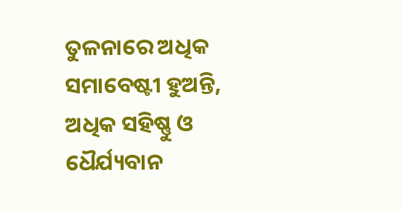ତୁଳନାରେ ଅଧିକ ସମାବେଷ୍ଟୀ ହୁଅନ୍ତି, ଅଧିକ ସହିଷ୍ଣୁ ଓ ଧୈର୍ଯ୍ୟବାନ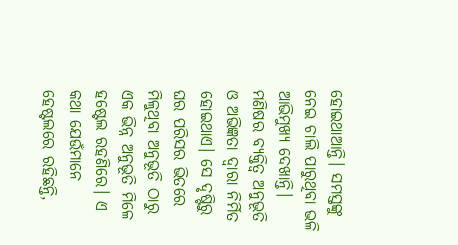ହୋଇଥାଆନ୍ତି। ସମସ୍ତଙ୍କୁ ନେଇ ଚାଲି ପାରୁଥିବା ଭଳି ଆଭିମୁଖ୍ୟ ଦେଖାନ୍ତି।
ମଣିଷର ବ୍ୟକ୍ତିତ୍ୱ ଅନୁଭୂତି ଓ ଅଭିଜ୍ଞତା ଦ୍ୱାରା ନିର୍ମିତ ହୋଇଥାଏ। ସେ ଦୃଷ୍ଟିରୁ ଘର ପରିସର ଭିତରେ ମିଳୁଥିବା ଅନୁଭୂତି ଠାରୁ ଏକ ଭିନ୍ନ ଅନୁଭୂତି ମିଳେ ହଷ୍ଟେଲ ରହଣିରେ। ଏ କଥା ଯେଉଁମାନେ ହେଷ୍ଟଲରେ ରହିଛନ୍ତି,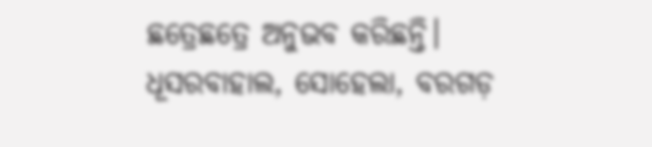ଛତ୍ରେଛତ୍ରେ ଅନୁଭବ କରିଛନ୍ତି।
ଧୂସରବାହାଲ, ସୋହେଲା, ବରଗଡ଼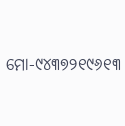ମୋ-୯୪୩୭୨୧୯୬୧୩